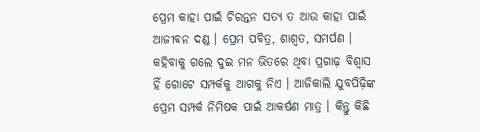ପ୍ରେମ କାହା ପାଇଁ ଚିରନ୍ତନ ସତ୍ୟ ତ ଆଉ କାହା ପାଇଁ ଆଜୀବନ ଦଣ୍ଡ । ପ୍ରେମ ପବିତ୍ର, ଶାଶ୍ଵତ, ସମର୍ପଣ । କହିବାକୁ ଗଲେ ଦୁଇ ମନ ଭିତରେ ଥିବା ପ୍ରଗାଢ଼ ବିଶ୍ୱାସ ହିଁ ଗୋଟେ ସମ୍ପର୍କକୁ ଆଗକୁ ନିଏ । ଆଜିକାଲି ଯୁବପିଢ଼ିଙ୍କ ପ୍ରେମ ସମ୍ପର୍କ ନିମିଷକ ପାଇଁ ଆକର୍ଷଣ ମାତ୍ର । କିନ୍ତୁ କିଛି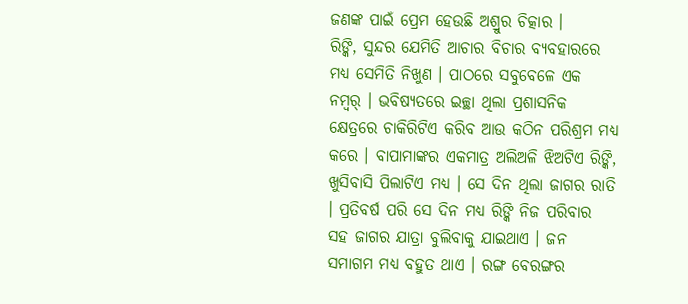ଜଣଙ୍କ ପାଇଁ ପ୍ରେମ ହେଉଛି ଅଶ୍ରୁର ଚିତ୍କାର ।
ରିଙ୍କି, ସୁନ୍ଦର ଯେମିତି ଆଚାର ବିଚାର ବ୍ୟବହାରରେ ମଧ୍ୟ ସେମିତି ନିଖୁଣ । ପାଠରେ ସବୁବେଳେ ଏକ ନମ୍ୱର୍ । ଭବିଷ୍ୟତରେ ଇଚ୍ଛା ଥିଲା ପ୍ରଶାସନିକ କ୍ଷେତ୍ରରେ ଚାକିରିଟିଏ କରିବ ଆଉ କଠିନ ପରିଶ୍ରମ ମଧ୍ୟ କରେ । ବାପାମାଙ୍କର ଏକମାତ୍ର ଅଲିଅଳି ଝିଅଟିଏ ରିଙ୍କି, ଖୁସିବାସି ପିଲାଟିଏ ମଧ୍ୟ । ସେ ଦିନ ଥିଲା ଜାଗର ରାତି । ପ୍ରତିବର୍ଷ ପରି ସେ ଦିନ ମଧ୍ୟ ରିଙ୍କି ନିଜ ପରିବାର ସହ ଜାଗର ଯାତ୍ରା ବୁଲିବାକୁ ଯାଇଥାଏ । ଜନ ସମାଗମ ମଧ୍ୟ ବହୁତ ଥାଏ । ରଙ୍ଗ ବେରଙ୍ଗର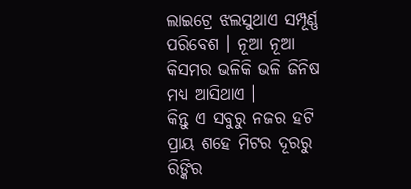ଲାଇଟ୍ରେ ଝଲସୁଥାଏ ସମ୍ପୂର୍ଣ୍ଣ ପରିବେଶ । ନୂଆ ନୂଆ କିସମର ଭଳିକି ଭଳି ଜିନିଷ ମଧ୍ୟ ଆସିଥାଏ ।
କିନ୍ତୁ ଏ ସବୁରୁ ନଜର ହଟି ପ୍ରାୟ ଶହେ ମିଟର ଦୂରରୁ ରିଙ୍କିର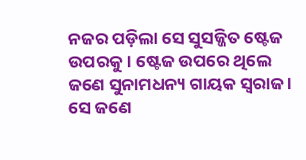ନଜର ପଡ଼ିଲା ସେ ସୁସଜ୍ଜିତ ଷ୍ଟେଜ ଉପରକୁ । ଷ୍ଟେଜ ଉପରେ ଥିଲେ ଜଣେ ସୁନାମଧନ୍ୟ ଗାୟକ ସ୍ୱରାଜ । ସେ ଜଣେ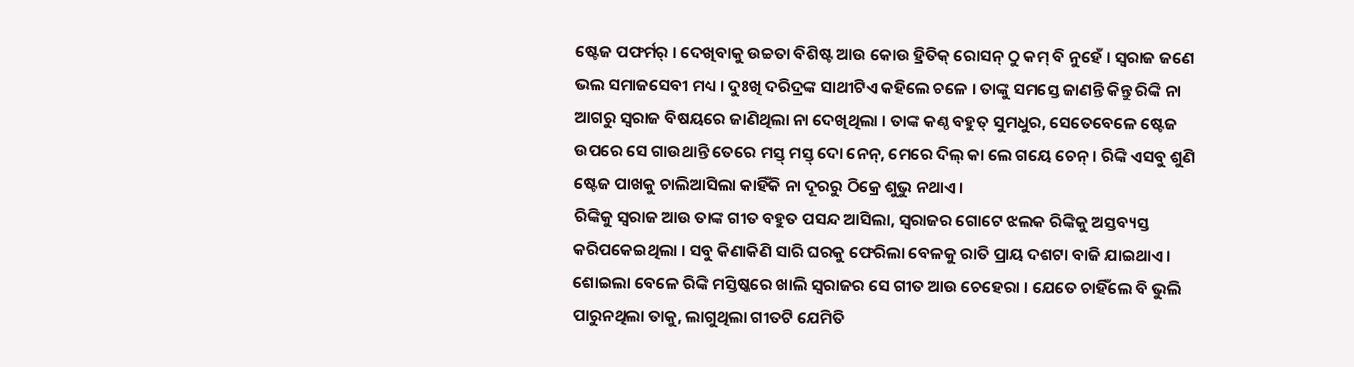ଷ୍ଟେଜ ପଫର୍ମର୍ । ଦେଖିବାକୁ ଉଚ୍ଚତା ବିଶିଷ୍ଟ ଆଉ କୋଉ ହ୍ରିତିକ୍ ରୋସନ୍ ଠୁ କମ୍ ବି ନୁହେଁ । ସ୍ୱରାଜ ଜଣେ ଭଲ ସମାଜସେବୀ ମଧ୍ୟ । ଦୁଃଖି ଦରିଦ୍ରଙ୍କ ସାଥୀଟିଏ କହିଲେ ଚଳେ । ତାଙ୍କୁ ସମସ୍ତେ ଜାଣନ୍ତି କିନ୍ତୁ ରିଙ୍କି ନା ଆଗରୁ ସ୍ୱରାଜ ବିଷୟରେ ଜାଣିଥିଲା ନା ଦେଖିଥିଲା । ତାଙ୍କ କଣ୍ଠ ବହୁତ୍ ସୁମଧୁର, ସେତେବେଳେ ଷ୍ଟେଜ ଉପରେ ସେ ଗାଉଥାନ୍ତି ତେରେ ମସ୍ତ୍ ମସ୍ତ୍ ଦୋ ନେନ୍, ମେରେ ଦିଲ୍ କା ଲେ ଗୟେ ଚେନ୍ । ରିଙ୍କି ଏସବୁ ଶୁଣି ଷ୍ଟେଜ ପାଖକୁ ଚାଲିଆସିଲା କାହିଁକି ନା ଦୂରରୁ ଠିକ୍ରେ ଶୁଭୁ ନଥାଏ ।
ରିଙ୍କିକୁ ସ୍ୱରାଜ ଆଉ ତାଙ୍କ ଗୀତ ବହୁତ ପସନ୍ଦ ଆସିଲା, ସ୍ୱରାଜର ଗୋଟେ ଝଲକ ରିଙ୍କିକୁ ଅସ୍ତବ୍ୟସ୍ତ କରିପକେଇଥିଲା । ସବୁ କିଣାକିଣି ସାରି ଘରକୁ ଫେରିଲା ବେଳକୁ ରାତି ପ୍ରାୟ ଦଶଟା ବାଜି ଯାଇଥାଏ । ଶୋଇଲା ବେଳେ ରିଙ୍କି ମସ୍ତିଷ୍କରେ ଖାଲି ସ୍ୱରାଜର ସେ ଗୀତ ଆଉ ଚେହେରା । ଯେତେ ଚାହିଁଲେ ବି ଭୁଲି ପାରୁନଥିଲା ତାକୁ, ଲାଗୁଥିଲା ଗୀତଟି ଯେମିତି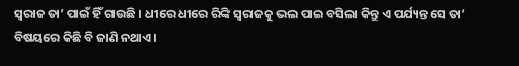ସ୍ୱରାଜ ତା’ ପାଇଁ ହିଁ ଗାଉଛି । ଧୀରେ ଧୀରେ ରିଙ୍କି ସ୍ୱରାଜକୁ ଭଲ ପାଇ ବସିଲା କିନ୍ତୁ ଏ ପର୍ଯ୍ୟନ୍ତ ସେ ତା’ ବିଷୟରେ କିଛି ବି ଜାଣି ନଥାଏ ।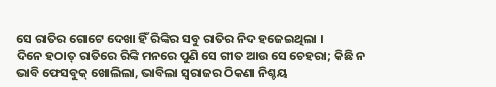ସେ ରାତିର ଗୋଟେ ଦେଖା ହିଁ ରିଙ୍କିର ସବୁ ରାତିର ନିଦ ହଜେଇଥିଲା ।
ଦିନେ ହଠାତ୍ ରାତିରେ ରିଙ୍କି ମନରେ ପୁଣି ସେ ଗୀତ ଆଉ ସେ ଚେହରା; କିଛି ନ ଭାବି ଫେସବୁକ୍ ଖୋଲିଲା, ଭାବିଲା ସ୍ୱରାଜର ଠିକଣା ନିଶ୍ଚୟ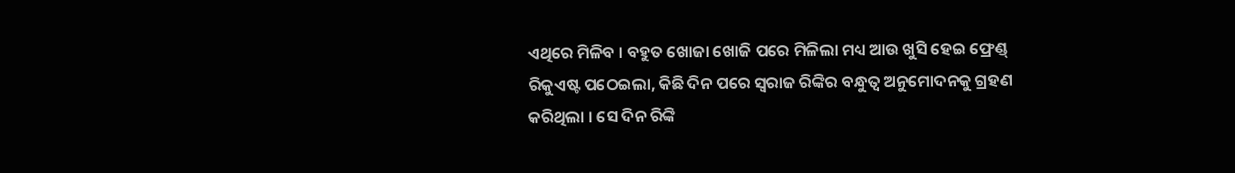ଏଥିରେ ମିଳିବ । ବହୁତ ଖୋଜା ଖୋଜି ପରେ ମିଳିଲା ମଧ୍ୟ ଆଉ ଖୁସି ହେଇ ଫ୍ରେଣ୍ଡ୍ ରିକୁଏଷ୍ଟ ପଠେଇଲା, କିଛି ଦିନ ପରେ ସ୍ୱରାଜ ରିଙ୍କିର ବନ୍ଧୁତ୍ୱ ଅନୁମୋଦନକୁ ଗ୍ରହଣ କରିଥିଲା । ସେ ଦିନ ରିଙ୍କି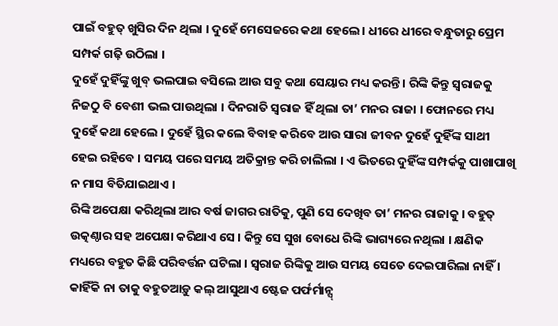ପାଇଁ ବହୁତ୍ ଖୁସିର ଦିନ ଥିଲା । ଦୁହେଁ ମେସେଜରେ କଥା ହେଲେ । ଧୀରେ ଧୀରେ ବନ୍ଧୁତାରୁ ପ୍ରେମ ସମ୍ପର୍କ ଗଢ଼ି ଉଠିଲା ।
ଦୁହେଁ ଦୁହିଁଙ୍କୁ ଖୁବ୍ ଭଲପାଇ ବସିଲେ ଆଉ ସବୁ କଥା ସେୟାର ମଧ୍ୟ କରନ୍ତି । ରିଙ୍କି କିନ୍ତୁ ସ୍ୱରାଜକୁ ନିଜଠୁ ବି ବେଶୀ ଭଲ ପାଉଥିଲା । ଦିନରାତି ସ୍ୱରାଜ ହିଁ ଥିଲା ତା’ ମନର ରାଜା । ଫୋନରେ ମଧ୍ୟ ଦୁହେଁ କଥା ହେଲେ । ଦୁହେଁ ସ୍ଥିର କଲେ ବିବାହ କରିବେ ଆଉ ସାରା ଜୀବନ ଦୁହେଁ ଦୁହିଁଙ୍କ ସାଥୀ ହେଇ ରହିବେ । ସମୟ ପରେ ସମୟ ଅତିକ୍ରାନ୍ତ କରି ଚାଲିଲା । ଏ ଭିତରେ ଦୁହିଁଙ୍କ ସମ୍ପର୍କକୁ ପାଖାପାଖି ନ ମାସ ବିତିଯାଇଥାଏ ।
ରିଙ୍କି ଅପେକ୍ଷା କରିଥିଲା ଆର ବର୍ଷ ଜାଗର ରାତିକୁ, ପୁଣି ସେ ଦେଖିବ ତା’ ମନର ରାଜାକୁ । ବହୁତ୍ ଉତ୍କଣ୍ଠାର ସହ ଅପେକ୍ଷା କରିଥାଏ ସେ । କିନ୍ତୁ ସେ ସୁଖ ବୋଧେ ରିଙ୍କି ଭାଗ୍ୟରେ ନଥିଲା । କ୍ଷଣିକ ମଧ୍ୟରେ ବହୁତ କିଛି ପରିବର୍ତ୍ତନ ଘଟିଲା । ସ୍ୱରାଜ ରିଙ୍କିକୁ ଆଉ ସମୟ ସେତେ ଦେଇପାରିଲା ନାହିଁ । କାହିଁକି ନା ତାକୁ ବହୁତଆଡ଼ୁ କଲ୍ ଆସୁଥାଏ ଷ୍ଟେଜ ପର୍ଫର୍ମାନ୍ସ୍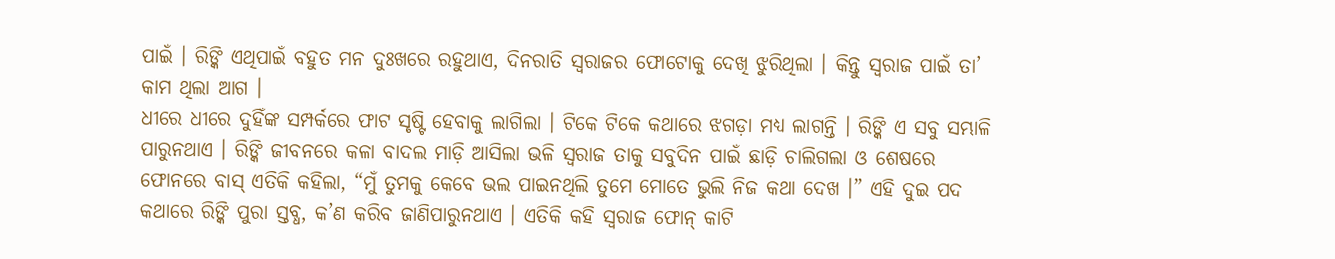ପାଇଁ । ରିଙ୍କି ଏଥିପାଇଁ ବହୁତ ମନ ଦୁଃଖରେ ରହୁଥାଏ, ଦିନରାତି ସ୍ଵରାଜର ଫୋଟୋକୁ ଦେଖି ଝୁରିଥିଲା । କିନ୍ତୁ ସ୍ୱରାଜ ପାଇଁ ତା’ କାମ ଥିଲା ଆଗ ।
ଧୀରେ ଧୀରେ ଦୁହିଁଙ୍କ ସମ୍ପର୍କରେ ଫାଟ ସୃଷ୍ଟି ହେବାକୁ ଲାଗିଲା । ଟିକେ ଟିକେ କଥାରେ ଝଗଡ଼ା ମଧ୍ୟ ଲାଗନ୍ତି । ରିଙ୍କି ଏ ସବୁ ସମ୍ଭାଳି ପାରୁନଥାଏ । ରିଙ୍କି ଜୀବନରେ କଳା ବାଦଲ ମାଡ଼ି ଆସିଲା ଭଳି ସ୍ୱରାଜ ତାକୁ ସବୁଦିନ ପାଇଁ ଛାଡ଼ି ଚାଲିଗଲା ଓ ଶେଷରେ ଫୋନରେ ବାସ୍ ଏତିକି କହିଲା, “ମୁଁ ତୁମକୁ କେବେ ଭଲ ପାଇନଥିଲି ତୁମେ ମୋତେ ଭୁଲି ନିଜ କଥା ଦେଖ ।” ଏହି ଦୁଇ ପଦ କଥାରେ ରିଙ୍କି ପୁରା ସ୍ତବ୍ଧ, କ’ଣ କରିବ ଜାଣିପାରୁନଥାଏ । ଏତିକି କହି ସ୍ୱରାଜ ଫୋନ୍ କାଟି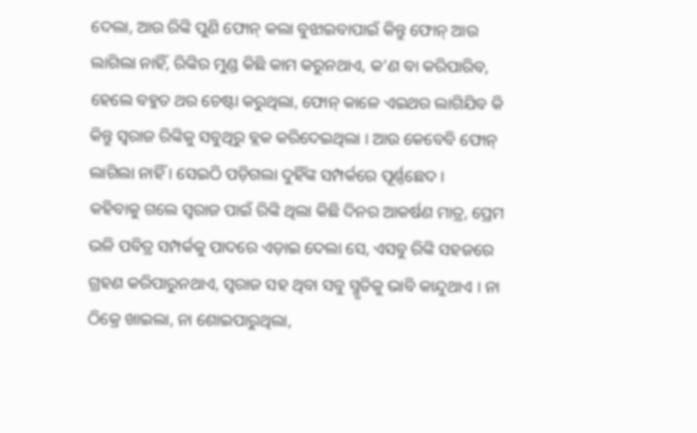ଦେଲା, ଆଉ ରିଙ୍କି ପୁଣି ଫୋନ୍ କଲା ବୁଝାଇବାପାଇଁ କିନ୍ତୁ ଫୋନ୍ ଆଉ ଲାଗିଲା ନାହିଁ, ରିଙ୍କିର ମୁଣ୍ଡ କିଛି କାମ କରୁନଥାଏ, କ’ଣ ବା କରିପାରିବ, ହେଲେ ବହୁତ ଥର ଚେଷ୍ଟା କରୁଥିଲା, ଫୋନ୍ କାଳେ ଏଇଥର ଲାଗିଯିବ କି କିନ୍ତୁ ସ୍ୱରାଜ ରିଙ୍କିକୁ ସବୁଥିରୁ ବ୍ଲକ କରିଦେଇଥିଲା । ଆଉ କେବେବି ଫୋନ୍ ଲାଗିଲା ନାହିଁ । ସେଇଠି ପଡ଼ିଗଲା ଦୁହିଁଙ୍କ ସମ୍ପର୍କରେ ପୂର୍ଣ୍ଣଛେଦ ।
କହିବାକୁ ଗଲେ ସ୍ୱରାଜ ପାଇଁ ରିଙ୍କି ଥିଲା କିଛି ଦିନର ଆକର୍ଷଣ ମାତ୍ର, ପ୍ରେମ ଭଳି ପବିତ୍ର ସମ୍ପର୍କକୁ ପାଦରେ ଏଡ଼ାଇ ଦେଲା ସେ, ଏସବୁ ରିଙ୍କି ସହଜରେ ଗ୍ରହଣ କରିପାରୁନଥାଏ, ସ୍ୱରାଜ ସହ ଥିବା ସବୁ ସ୍ମୃତିକୁ ଭାବି କାନ୍ଦୁଥାଏ । ନା ଠିକ୍ରେ ଖାଇଲା, ନା ଶୋଇପାରୁଥିଲା,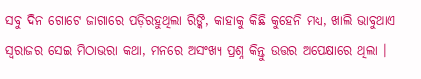ସବୁ ଦିନ ଗୋଟେ ଜାଗାରେ ପଡ଼ିରହୁଥିଲା ରିଙ୍କି, କାହାକୁ କିଛି କୁହେନି ମଧ୍ୟ, ଖାଲି ଭାବୁଥାଏ ସ୍ୱରାଜର ସେଇ ମିଠାଭରା କଥା, ମନରେ ଅସଂଖ୍ୟ ପ୍ରଶ୍ନ କିନ୍ତୁ ଉତ୍ତର ଅପେକ୍ଷାରେ ଥିଲା ।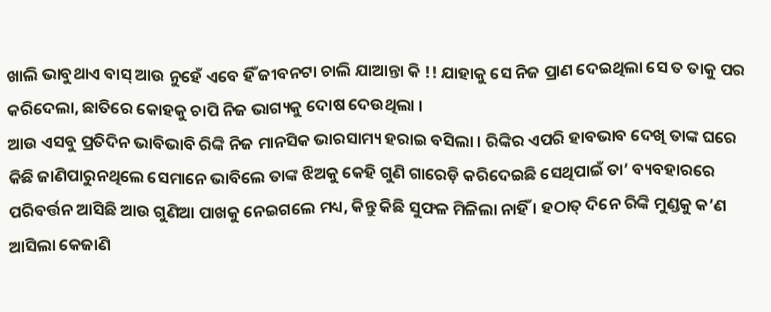ଖାଲି ଭାବୁଥାଏ ବାସ୍ ଆଉ ନୁହେଁ ଏବେ ହିଁ ଜୀବନଟା ଚାଲି ଯାଆନ୍ତା କି !! ଯାହାକୁ ସେ ନିଜ ପ୍ରାଣ ଦେଇଥିଲା ସେ ତ ତାକୁ ପର କରିଦେଲା, ଛାତିରେ କୋହକୁ ଚାପି ନିଜ ଭାଗ୍ୟକୁ ଦୋଷ ଦେଉଥିଲା ।
ଆଉ ଏସବୁ ପ୍ରତିଦିନ ଭାବିଭାବି ରିଙ୍କି ନିଜ ମାନସିକ ଭାରସାମ୍ୟ ହରାଇ ବସିଲା । ରିଙ୍କିର ଏପରି ହାବଭାବ ଦେଖି ତାଙ୍କ ଘରେ କିଛି ଜାଣିପାରୁନଥିଲେ ସେମାନେ ଭାବିଲେ ତାଙ୍କ ଝିଅକୁ କେହି ଗୁଣି ଗାରେଡ଼ି କରିଦେଇଛି ସେଥିପାଇଁ ତା’ ବ୍ୟବହାରରେ ପରିବର୍ତ୍ତନ ଆସିଛି ଆଉ ଗୁଣିଆ ପାଖକୁ ନେଇଗଲେ ମଧ୍ୟ, କିନ୍ତୁ କିଛି ସୁଫଳ ମିଳିଲା ନାହିଁ । ହଠାତ୍ ଦିନେ ରିଙ୍କି ମୁଣ୍ଡକୁ କ’ଣ ଆସିଲା କେଜାଣି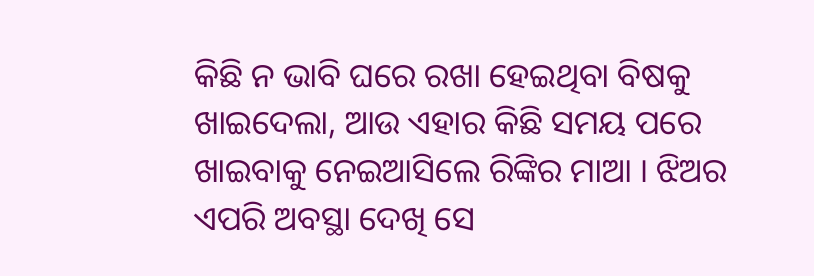କିଛି ନ ଭାବି ଘରେ ରଖା ହେଇଥିବା ବିଷକୁ ଖାଇଦେଲା, ଆଉ ଏହାର କିଛି ସମୟ ପରେ ଖାଇବାକୁ ନେଇଆସିଲେ ରିଙ୍କିର ମାଆ । ଝିଅର ଏପରି ଅବସ୍ଥା ଦେଖି ସେ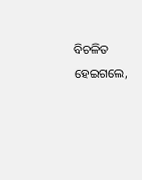ବିଚଳିତ ହେଇଗଲେ,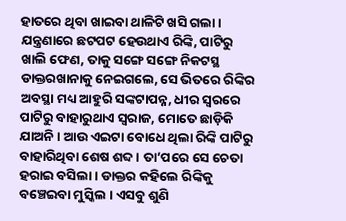ହାତରେ ଥିବା ଖାଇବା ଥାଳିଟି ଖସି ଗଲା ।
ଯନ୍ତ୍ରଣାରେ ଛଟପଟ ହେଉଥାଏ ରିଙ୍କି, ପାଟିରୁ ଖାଲି ଫେଣ, ତାକୁ ସଙ୍ଗେ ସଙ୍ଗେ ନିକଟସ୍ଥ ଡାକ୍ତରଖାନାକୁ ନେଇଗଲେ, ସେ ଭିତରେ ରିଙ୍କିର ଅବସ୍ଥା ମଧ୍ୟ ଆହୁରି ସଙ୍କଟାପନ୍ନ, ଧୀର ସ୍ଵରରେ ପାଟିରୁ ବାହାରୁଥାଏ ସ୍ୱରାଜ, ମୋତେ ଛାଡ଼ିକି ଯାଅନି । ଆଉ ଏଇଟା ବୋଧେ ଥିଲା ରିଙ୍କି ପାଟିରୁ ବାହାରିଥିବା ଶେଷ ଶବ୍ଦ । ତା’ପରେ ସେ ଚେତା ହରାଇ ବସିଲା । ଡାକ୍ତର କହିଲେ ରିଙ୍କିକୁ ବଞ୍ଚେଇବା ମୁସ୍କିଲ । ଏସବୁ ଶୁଣି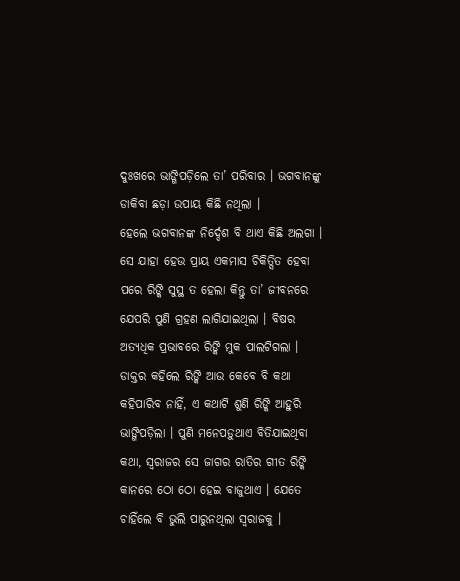ଦୁଃଖରେ ଭାଙ୍ଗିପଡ଼ିଲେ ତା’ ପରିବାର । ଭଗବାନଙ୍କୁ ଡାକିବା ଛଡ଼ା ଉପାୟ କିଛି ନଥିଲା ।
ହେଲେ ଭଗବାନଙ୍କ ନିର୍ଦ୍ଦେଶ ବି ଥାଏ କିଛି ଅଲଗା । ସେ ଯାହା ହେଉ ପ୍ରାୟ ଏକମାସ ଚିକିତ୍ସିତ ହେବା ପରେ ରିଙ୍କି ସୁସ୍ଥ ତ ହେଲା କିନ୍ତୁ ତା’ ଜୀବନରେ ଯେପରି ପୁଣି ଗ୍ରହଣ ଲାଗିଯାଇଥିଲା । ବିଷର ଅତ୍ୟଧିକ ପ୍ରଭାବରେ ରିଙ୍କି ମୁକ ପାଲଟିଗଲା । ଡାକ୍ତର କହିଲେ ରିଙ୍କି ଆଉ କେବେ ବି କଥା କହିପାରିବ ନାହିଁ, ଏ କଥାଟି ଶୁଣି ରିଙ୍କି ଆହୁରି ଭାଙ୍ଗିପଡ଼ିଲା । ପୁଣି ମନେପଡ଼ୁଥାଏ ବିତିଯାଇଥିବା କଥା, ସ୍ୱରାଜର ସେ ଜାଗର ରାତିର ଗୀତ ରିଙ୍କି କାନରେ ଠୋ ଠୋ ହେଇ ବାଜୁଥାଏ । ଯେତେ ଚାହିଁଲେ ବି ଭୁଲି ପାରୁନଥିଲା ସ୍ୱରାଜକୁ ।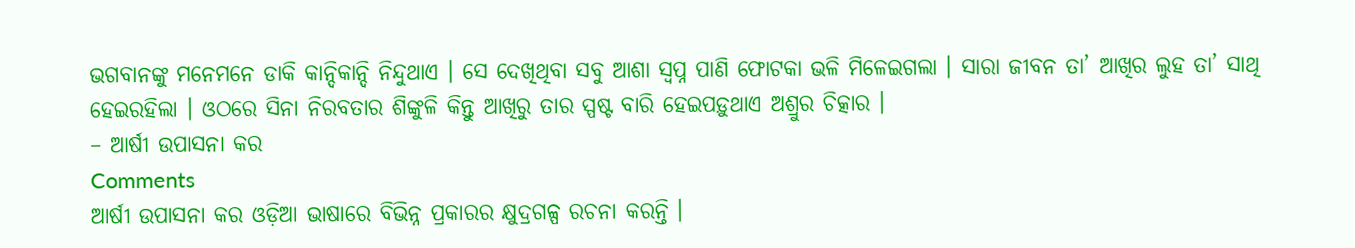ଭଗବାନଙ୍କୁ ମନେମନେ ଡାକି କାନ୍ଦିକାନ୍ଦି ନିନ୍ଦୁଥାଏ । ସେ ଦେଖିଥିବା ସବୁ ଆଶା ସ୍ୱପ୍ନ ପାଣି ଫୋଟକା ଭଳି ମିଳେଇଗଲା । ସାରା ଜୀବନ ତା’ ଆଖିର ଲୁହ ତା’ ସାଥି ହେଇରହିଲା । ଓଠରେ ସିନା ନିରବତାର ଶିଙ୍କୁଳି କିନ୍ତୁ ଆଖିରୁ ତାର ସ୍ପଷ୍ଟ ବାରି ହେଇପଡ଼ୁଥାଏ ଅଶ୍ରୁର ଚିତ୍କାର ।
– ଆର୍ଷୀ ଉପାସନା କର
Comments
ଆର୍ଷୀ ଉପାସନା କର ଓଡ଼ିଆ ଭାଷାରେ ବିଭିନ୍ନ ପ୍ରକାରର କ୍ଷୁଦ୍ରଗଳ୍ପ ରଚନା କରନ୍ତି ।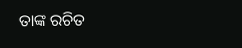ତାଙ୍କ ରଚିତ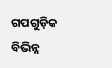ଗପଗୁଡ଼ିକ ବିଭିନ୍ନ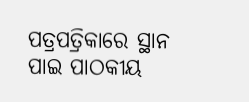ପତ୍ରପତ୍ରିକାରେ ସ୍ଥାନ ପାଇ ପାଠକୀୟ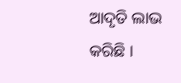ଆଦୃତି ଲାଭ କରିଛି ।